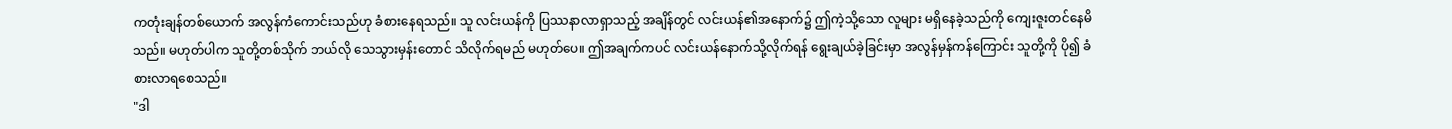ကတုံးချန်တစ်ယောက် အလွန်ကံကောင်းသည်ဟု ခံစားနေရသည်။ သူ လင်းယန်ကို ပြဿနာလာရှာသည့် အချိန်တွင် လင်းယန်၏အနောက်၌ ဤကဲ့သို့သော လူများ မရှိနေခဲ့သည်ကို ကျေးဇူးတင်နေမိသည်။ မဟုတ်ပါက သူတို့တစ်သိုက် ဘယ်လို သေသွားမှန်းတောင် သိလိုက်ရမည် မဟုတ်ပေ။ ဤအချက်ကပင် လင်းယန်နောက်သို့လိုက်ရန် ရွေးချယ်ခဲ့ခြင်းမှာ အလွန်မှန်ကန်ကြောင်း သူတို့ကို ပို၍ ခံစားလာရစေသည်။
"ဒါ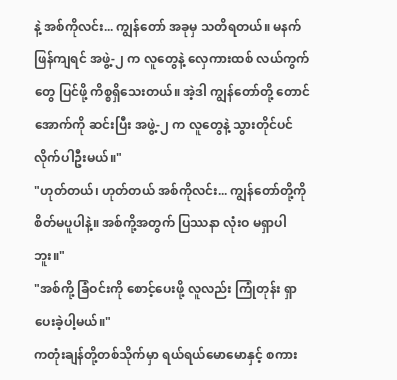နဲ့ အစ်ကိုလင်း... ကျွန်တော် အခုမှ သတိရတယ်။ မနက်ဖြန်ကျရင် အဖွဲ့-၂ က လူတွေနဲ့ လှေကားထစ် လယ်ကွက်တွေ ပြင်ဖို့ ကိစ္စရှိသေးတယ်။ အဲ့ဒါ ကျွန်တော်တို့ တောင်အောက်ကို ဆင်းပြီး အဖွဲ့-၂ က လူတွေနဲ့ သွားတိုင်ပင်လိုက်ပါဦးမယ်။"
"ဟုတ်တယ်၊ ဟုတ်တယ် အစ်ကိုလင်း... ကျွန်တော်တို့ကို စိတ်မပူပါနဲ့။ အစ်ကို့အတွက် ပြဿနာ လုံးဝ မရှာပါဘူး။"
"အစ်ကို့ ခြံဝင်းကို စောင့်ပေးဖို့ လူလည်း ကြုံတုန်း ရှာပေးခဲ့ပါ့မယ်။"
ကတုံးချန်တို့တစ်သိုက်မှာ ရယ်ရယ်မောမောနှင့် စကား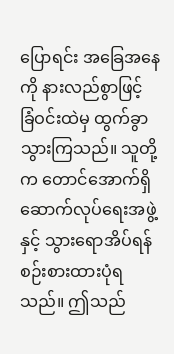ပြောရင်း အခြေအနေကို နားလည်စွာဖြင့် ခြံဝင်းထဲမှ ထွက်ခွာသွားကြသည်။ သူတို့က တောင်အောက်ရှိ ဆောက်လုပ်ရေးအဖွဲ့နှင့် သွားရောအိပ်ရန် စဉ်းစားထားပုံရသည်။ ဤသည်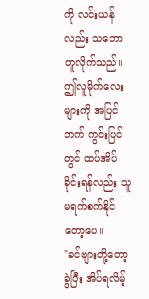ကို လင်းယန်လည်း သဘောတူလိုက်သည်။ ဤလူမိုက်လေးများကို အပြင်ဘက် ကွင်းပြင်တွင် ထပ်အိပ်ခိုင်းရန်လည်း သူ မရက်စက်နိုင်တော့ပေ။
"ခင်ဗျားတို့တော့ ခွဲပြီး အိပ်ရလိမ့်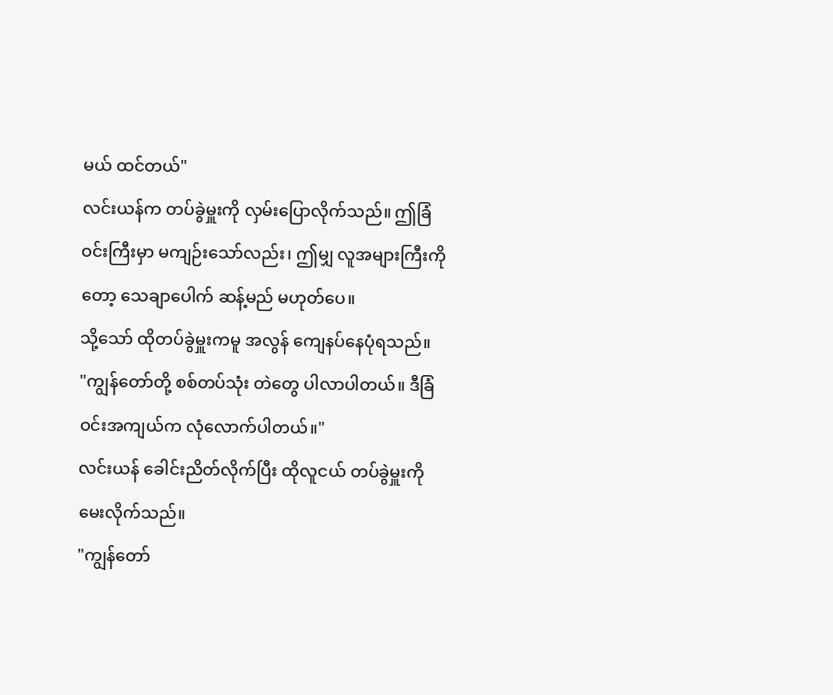မယ် ထင်တယ်"
လင်းယန်က တပ်ခွဲမှူးကို လှမ်းပြောလိုက်သည်။ ဤခြံဝင်းကြီးမှာ မကျဉ်းသော်လည်း၊ ဤမျှ လူအများကြီးကိုတော့ သေချာပေါက် ဆန့်မည် မဟုတ်ပေ။
သို့သော် ထိုတပ်ခွဲမှူးကမူ အလွန် ကျေနပ်နေပုံရသည်။
"ကျွန်တော်တို့ စစ်တပ်သုံး တဲတွေ ပါလာပါတယ်။ ဒီခြံဝင်းအကျယ်က လုံလောက်ပါတယ်။"
လင်းယန် ခေါင်းညိတ်လိုက်ပြီး ထိုလူငယ် တပ်ခွဲမှူးကို မေးလိုက်သည်။
"ကျွန်တော်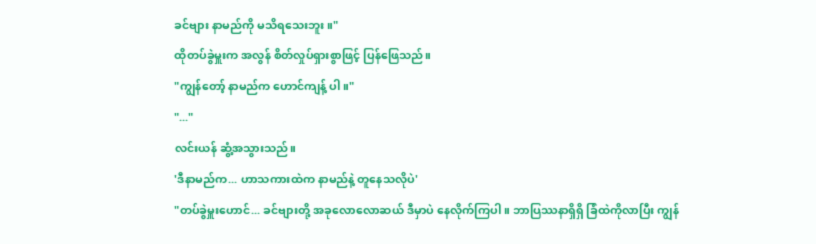ခင်ဗျား နာမည်ကို မသိရသေးဘူး။"
ထိုတပ်ခွဲမှူးက အလွန် စိတ်လှုပ်ရှားစွာဖြင့် ပြန်ဖြေသည်။
"ကျွန်တော့် နာမည်က ဟောင်ကျန့် ပါ။"
"..."
လင်းယန် ဆွံ့အသွားသည်။
'ဒီနာမည်က... ဟာသကားထဲက နာမည်နဲ့ တူနေသလိုပဲ'
"တပ်ခွဲမှူးဟောင်... ခင်ဗျားတို့ အခုလောလောဆယ် ဒီမှာပဲ နေလိုက်ကြပါ။ ဘာပြဿနာရှိရှိ ခြံထဲကိုလာပြီး ကျွန်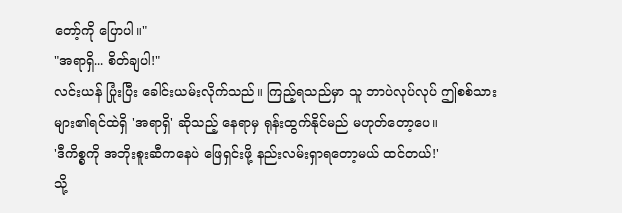တော့်ကို ပြောပါ။"
"အရာရှိ... စိတ်ချပါ!"
လင်းယန် ပြုံးပြီး ခေါင်းယမ်းလိုက်သည်။ ကြည့်ရသည်မှာ သူ ဘာပဲလုပ်လုပ် ဤစစ်သားများ၏ရင်ထဲရှိ 'အရာရှိ' ဆိုသည့် နေရာမှ ရုန်းထွက်နိုင်မည် မဟုတ်တော့ပေ။
'ဒီကိစ္စကို အဘိုးစူးဆီကနေပဲ ဖြေရှင်းဖို့ နည်းလမ်းရှာရတော့မယ် ထင်တယ်!'
သို့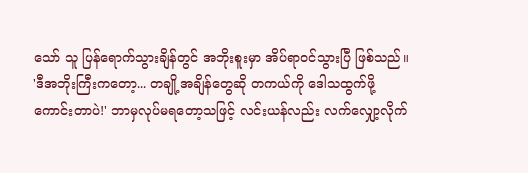သော် သူ ပြန်ရောက်သွားချိန်တွင် အဘိုးစူးမှာ အိပ်ရာဝင်သွားပြီ ဖြစ်သည်။
'ဒီအဘိုးကြီးကတော့... တချို့အချိန်တွေဆို တကယ်ကို ဒေါသထွက်ဖို့ ကောင်းတာပဲ!' ဘာမှလုပ်မရတော့သဖြင့် လင်းယန်လည်း လက်လျှော့လိုက်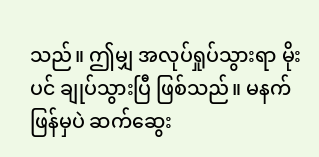သည်။ ဤမျှ အလုပ်ရှုပ်သွားရာ မိုးပင် ချုပ်သွားပြီ ဖြစ်သည်။ မနက်ဖြန်မှပဲ ဆက်ဆွေး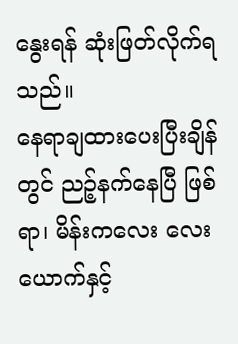နွေးရန် ဆုံးဖြတ်လိုက်ရသည်။
နေရာချထားပေးပြီးချိန်တွင် ညဉ့်နက်နေပြီ ဖြစ်ရာ၊ မိန်းကလေး လေးယောက်နှင့်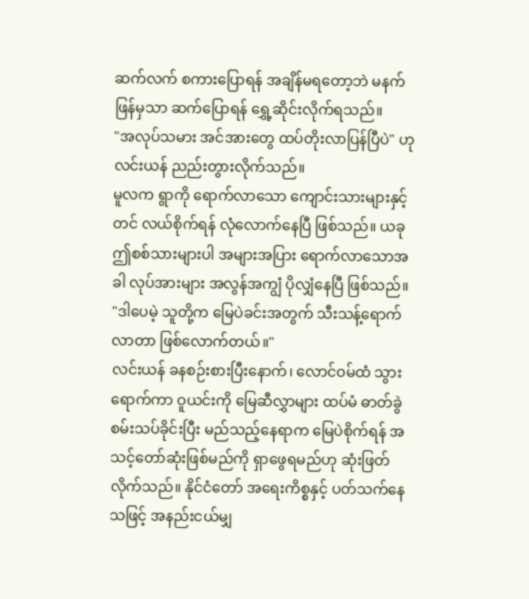ဆက်လက် စကားပြောရန် အချိန်မရတော့ဘဲ မနက်ဖြန်မှသာ ဆက်ပြောရန် ရွှေ့ဆိုင်းလိုက်ရသည်။
"အလုပ်သမား အင်အားတွေ ထပ်တိုးလာပြန်ပြီပဲ" ဟု လင်းယန် ညည်းတွားလိုက်သည်။
မူလက ရွာကို ရောက်လာသော ကျောင်းသားများနှင့်တင် လယ်စိုက်ရန် လုံလောက်နေပြီ ဖြစ်သည်။ ယခု ဤစစ်သားများပါ အများအပြား ရောက်လာသောအခါ လုပ်အားများ အလွန်အကျွံ ပိုလျှံနေပြီ ဖြစ်သည်။
"ဒါပေမဲ့ သူတို့က မြေပဲခင်းအတွက် သီးသန့်ရောက်လာတာ ဖြစ်လောက်တယ်။"
လင်းယန် ခနစဉ်းစားပြီးနောက်၊ လောင်ဝမ်ထံ သွားရောက်ကာ ဝူယင်းကို မြေဆီလွှာများ ထပ်မံ ဓာတ်ခွဲစမ်းသပ်ခိုင်းပြီး မည်သည့်နေရာက မြေပဲစိုက်ရန် အသင့်တော်ဆုံးဖြစ်မည်ကို ရှာဖွေရမည်ဟု ဆုံးဖြတ်လိုက်သည်။ နိုင်ငံတော် အရေးကိစ္စနှင့် ပတ်သက်နေသဖြင့် အနည်းငယ်မျှ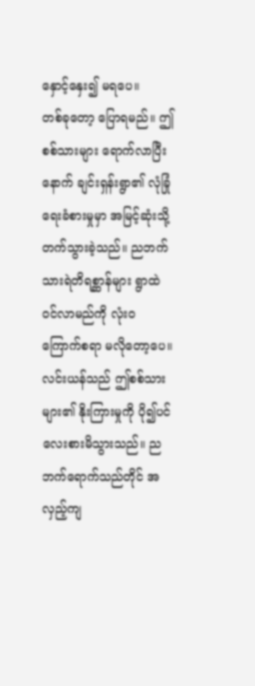နှောင့်နှေး၍ မရပေ။
တစ်ခုတော့ ပြောရမည်။ ဤစစ်သားများ ရောက်လာပြီးနောက် ချင်းရှန်းရွာ၏ လုံခြုံရေးခံစားမှုမှာ အမြင့်ဆုံးသို့ တက်သွားခဲ့သည်။ ညဘက် သားရဲတိရစ္ဆာန်များ ရွာထဲ ဝင်လာမည်ကို လုံးဝ ကြောက်စရာ မလိုတော့ပေ။
လင်းယန်သည် ဤစစ်သားများ၏ နိုးကြားမှုကို ပို၍ပင် လေးစားမိသွားသည်။ ညဘက်ရောက်သည်တိုင် အလှည့်ကျ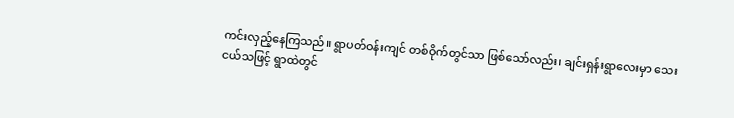ကင်းလှည့်နေကြသည်။ ရွာပတ်ဝန်းကျင် တစ်ဝိုက်တွင်သာ ဖြစ်သော်လည်း၊ ချင်းရှန်းရွာလေးမှာ သေးငယ်သဖြင့် ရွာထဲတွင်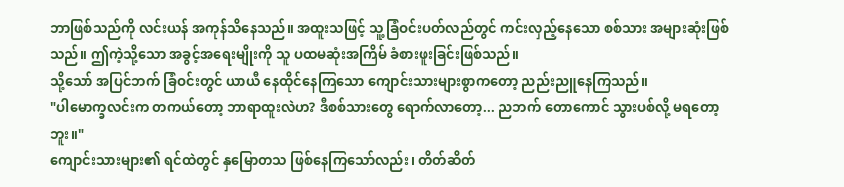ဘာဖြစ်သည်ကို လင်းယန် အကုန်သိနေသည်။ အထူးသဖြင့် သူ့ခြံဝင်းပတ်လည်တွင် ကင်းလှည့်နေသော စစ်သား အများဆုံးဖြစ်သည်။ ဤကဲ့သို့သော အခွင့်အရေးမျိုးကို သူ ပထမဆုံးအကြိမ် ခံစားဖူးခြင်းဖြစ်သည်။
သို့သော် အပြင်ဘက် ခြံဝင်းတွင် ယာယီ နေထိုင်နေကြသော ကျောင်းသားများစွာကတော့ ညည်းညူနေကြသည်။
"ပါမောက္ခလင်းက တကယ်တော့ ဘာရာထူးလဲဟ? ဒီစစ်သားတွေ ရောက်လာတော့... ညဘက် တောကောင် သွားပစ်လို့ မရတော့ဘူး။"
ကျောင်းသားများ၏ ရင်ထဲတွင် နှမြောတသ ဖြစ်နေကြသော်လည်း၊ တိတ်ဆိတ်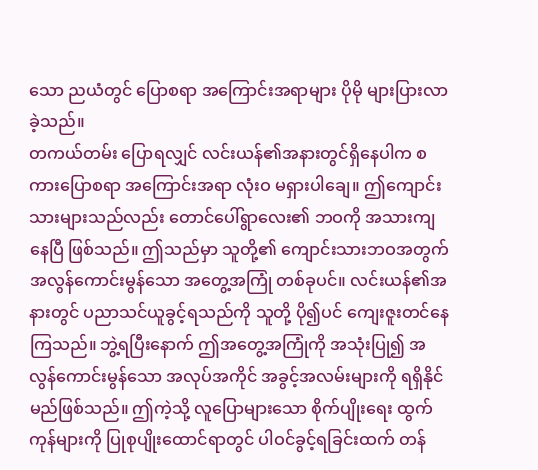သော ညယံတွင် ပြောစရာ အကြောင်းအရာများ ပိုမို များပြားလာခဲ့သည်။
တကယ်တမ်း ပြောရလျှင် လင်းယန်၏အနားတွင်ရှိနေပါက စကားပြောစရာ အကြောင်းအရာ လုံးဝ မရှားပါချေ။ ဤကျောင်းသားများသည်လည်း တောင်ပေါ်ရွာလေး၏ ဘဝကို အသားကျနေပြီ ဖြစ်သည်။ ဤသည်မှာ သူတို့၏ ကျောင်းသားဘဝအတွက် အလွန်ကောင်းမွန်သော အတွေ့အကြုံ တစ်ခုပင်။ လင်းယန်၏အနားတွင် ပညာသင်ယူခွင့်ရသည်ကို သူတို့ ပို၍ပင် ကျေးဇူးတင်နေကြသည်။ ဘွဲ့ရပြီးနောက် ဤအတွေ့အကြုံကို အသုံးပြု၍ အလွန်ကောင်းမွန်သော အလုပ်အကိုင် အခွင့်အလမ်းများကို ရရှိနိုင်မည်ဖြစ်သည်။ ဤကဲ့သို့ လူပြောများသော စိုက်ပျိုးရေး ထွက်ကုန်များကို ပြုစုပျိုးထောင်ရာတွင် ပါဝင်ခွင့်ရခြင်းထက် တန်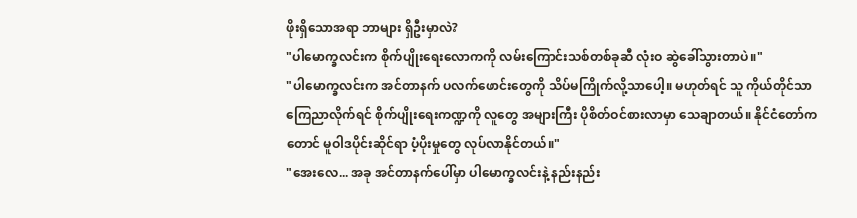ဖိုးရှိသောအရာ ဘာများ ရှိဦးမှာလဲ?
"ပါမောက္ခလင်းက စိုက်ပျိုးရေးလောကကို လမ်းကြောင်းသစ်တစ်ခုဆီ လုံးဝ ဆွဲခေါ်သွားတာပဲ။"
"ပါမောက္ခလင်းက အင်တာနက် ပလက်ဖောင်းတွေကို သိပ်မကြိုက်လို့သာပေါ့။ မဟုတ်ရင် သူ ကိုယ်တိုင်သာ ကြေညာလိုက်ရင် စိုက်ပျိုးရေးကဏ္ဍကို လူတွေ အများကြီး ပိုစိတ်ဝင်စားလာမှာ သေချာတယ်။ နိုင်ငံတော်ကတောင် မူဝါဒပိုင်းဆိုင်ရာ ပံ့ပိုးမှုတွေ လုပ်လာနိုင်တယ်။"
"အေးလေ... အခု အင်တာနက်ပေါ်မှာ ပါမောက္ခလင်းနဲ့ နည်းနည်း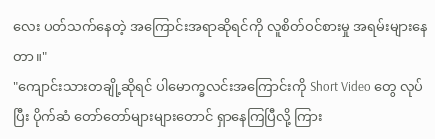လေး ပတ်သက်နေတဲ့ အကြောင်းအရာဆိုရင်ကို လူစိတ်ဝင်စားမှု အရမ်းများနေတာ။"
"ကျောင်းသားတချို့ဆိုရင် ပါမောက္ခလင်းအကြောင်းကို Short Video တွေ လုပ်ပြီး ပိုက်ဆံ တော်တော်များများတောင် ရှာနေကြပြီလို့ ကြား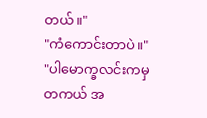တယ်။"
"ကံကောင်းတာပဲ။"
"ပါမောက္ခလင်းကမှ တကယ် အ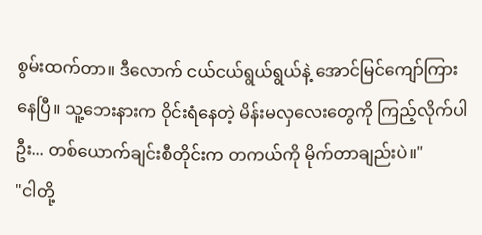စွမ်းထက်တာ။ ဒီလောက် ငယ်ငယ်ရွယ်ရွယ်နဲ့ အောင်မြင်ကျော်ကြားနေပြီ။ သူ့ဘေးနားက ဝိုင်းရံနေတဲ့ မိန်းမလှလေးတွေကို ကြည့်လိုက်ပါဦး... တစ်ယောက်ချင်းစီတိုင်းက တကယ်ကို မိုက်တာချည်းပဲ။"
"ငါတို့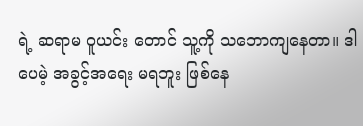ရဲ့ ဆရာမ ဝူယင်း တောင် သူ့ကို သဘောကျနေတာ။ ဒါပေမဲ့ အခွင့်အရေး မရဘူး ဖြစ်နေ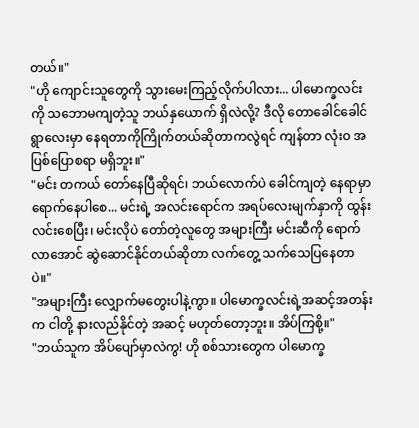တယ်။"
"ဟို ကျောင်းသူတွေကို သွားမေးကြည့်လိုက်ပါလား... ပါမောက္ခလင်းကို သဘောမကျတဲ့သူ ဘယ်နှယောက် ရှိလဲလို့? ဒီလို တောခေါင်ခေါင်ရွာလေးမှာ နေရတာကိုကြိုက်တယ်ဆိုတာကလွဲရင် ကျန်တာ လုံးဝ အပြစ်ပြောစရာ မရှိဘူး။"
"မင်း တကယ် တော်နေပြီဆိုရင်၊ ဘယ်လောက်ပဲ ခေါင်ကျတဲ့ နေရာမှာ ရောက်နေပါစေ... မင်းရဲ့ အလင်းရောင်က အရပ်လေးမျက်နှာကို ထွန်းလင်းစေပြီး၊ မင်းလိုပဲ တော်တဲ့လူတွေ အများကြီး မင်းဆီကို ရောက်လာအောင် ဆွဲဆောင်နိုင်တယ်ဆိုတာ လက်တွေ့ သက်သေပြနေတာပဲ။"
"အများကြီး လျှောက်မတွေးပါနဲ့ကွာ။ ပါမောက္ခလင်းရဲ့အဆင့်အတန်းက ငါတို့ နားလည်နိုင်တဲ့ အဆင့် မဟုတ်တော့ဘူး။ အိပ်ကြစို့။"
"ဘယ်သူက အိပ်ပျော်မှာလဲကွ! ဟို စစ်သားတွေက ပါမောက္ခ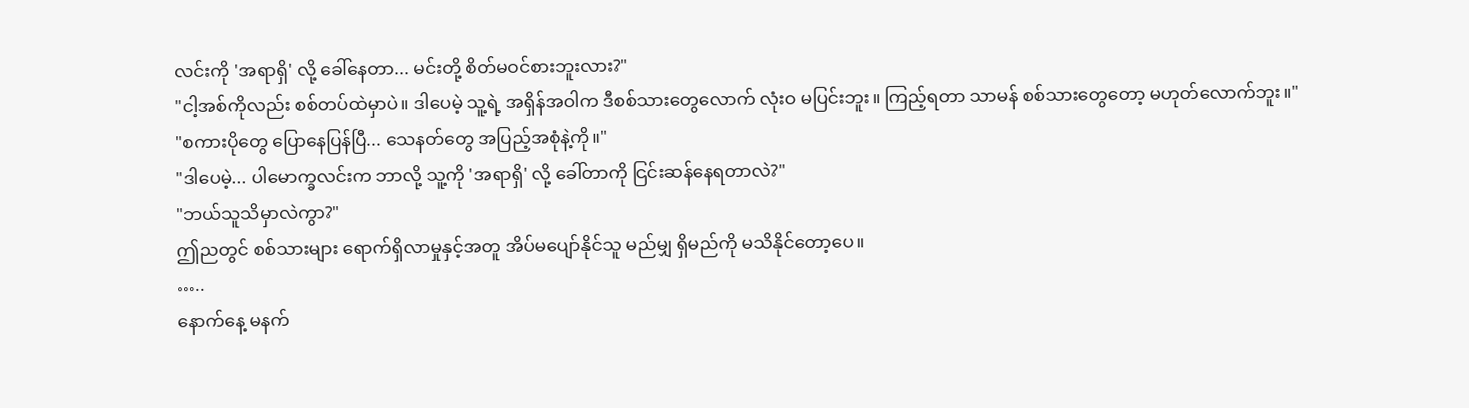လင်းကို 'အရာရှိ' လို့ ခေါ်နေတာ... မင်းတို့ စိတ်မဝင်စားဘူးလား?"
"ငါ့အစ်ကိုလည်း စစ်တပ်ထဲမှာပဲ။ ဒါပေမဲ့ သူ့ရဲ့ အရှိန်အဝါက ဒီစစ်သားတွေလောက် လုံးဝ မပြင်းဘူး။ ကြည့်ရတာ သာမန် စစ်သားတွေတော့ မဟုတ်လောက်ဘူး။"
"စကားပိုတွေ ပြောနေပြန်ပြီ... သေနတ်တွေ အပြည့်အစုံနဲ့ကို။"
"ဒါပေမဲ့... ပါမောက္ခလင်းက ဘာလို့ သူ့ကို 'အရာရှိ' လို့ ခေါ်တာကို ငြင်းဆန်နေရတာလဲ?"
"ဘယ်သူသိမှာလဲကွာ?"
ဤညတွင် စစ်သားများ ရောက်ရှိလာမှုနှင့်အတူ အိပ်မပျော်နိုင်သူ မည်မျှ ရှိမည်ကို မသိနိုင်တော့ပေ။
…..
နောက်နေ့ မနက်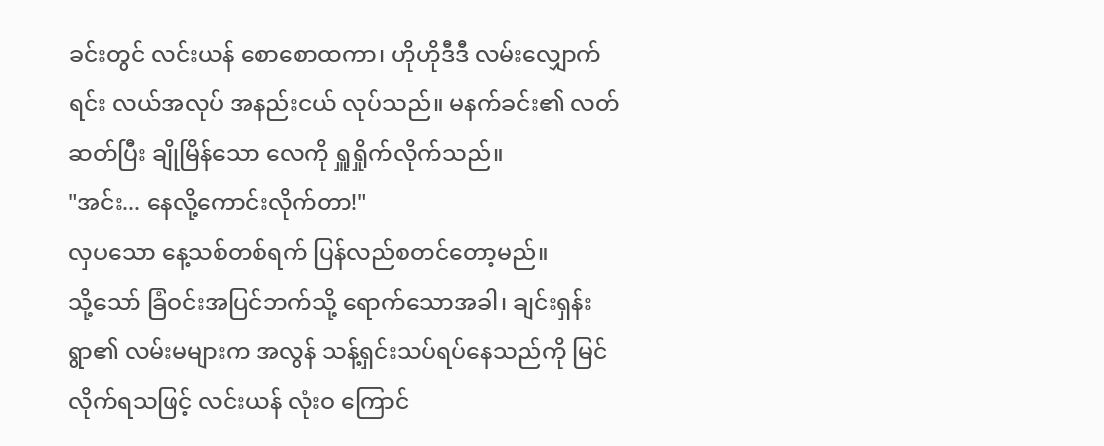ခင်းတွင် လင်းယန် စောစောထကာ၊ ဟိုဟိုဒီဒီ လမ်းလျှောက်ရင်း လယ်အလုပ် အနည်းငယ် လုပ်သည်။ မနက်ခင်း၏ လတ်ဆတ်ပြီး ချိုမြိန်သော လေကို ရှူရှိုက်လိုက်သည်။
"အင်း... နေလို့ကောင်းလိုက်တာ!"
လှပသော နေ့သစ်တစ်ရက် ပြန်လည်စတင်တော့မည်။
သို့သော် ခြံဝင်းအပြင်ဘက်သို့ ရောက်သောအခါ၊ ချင်းရှန်းရွာ၏ လမ်းမများက အလွန် သန့်ရှင်းသပ်ရပ်နေသည်ကို မြင်လိုက်ရသဖြင့် လင်းယန် လုံးဝ ကြောင်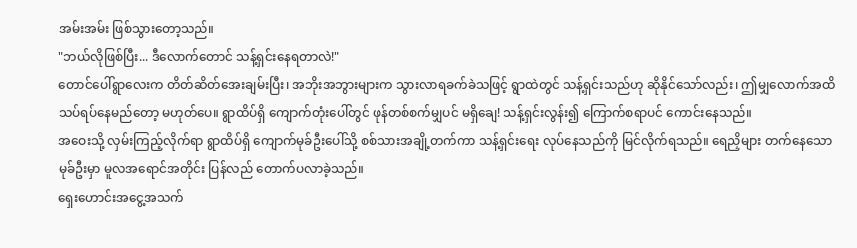အမ်းအမ်း ဖြစ်သွားတော့သည်။
"ဘယ်လိုဖြစ်ပြီး... ဒီလောက်တောင် သန့်ရှင်းနေရတာလဲ!"
တောင်ပေါ်ရွာလေးက တိတ်ဆိတ်အေးချမ်းပြီး၊ အဘိုးအဘွားများက သွားလာရခက်ခဲသဖြင့် ရွာထဲတွင် သန့်ရှင်းသည်ဟု ဆိုနိုင်သော်လည်း၊ ဤမျှလောက်အထိ သပ်ရပ်နေမည်တော့ မဟုတ်ပေ။ ရွာထိပ်ရှိ ကျောက်တုံးပေါ်တွင် ဖုန်တစ်စက်မျှပင် မရှိချေ! သန့်ရှင်းလွန်း၍ ကြောက်စရာပင် ကောင်းနေသည်။
အဝေးသို့ လှမ်းကြည့်လိုက်ရာ ရွာထိပ်ရှိ ကျောက်မုခ်ဦးပေါ်သို့ စစ်သားအချို့တက်ကာ သန့်ရှင်းရေး လုပ်နေသည်ကို မြင်လိုက်ရသည်။ ရေညှိများ တက်နေသော မုခ်ဦးမှာ မူလအရောင်အတိုင်း ပြန်လည် တောက်ပလာခဲ့သည်။
ရှေးဟောင်းအငွေ့အသက်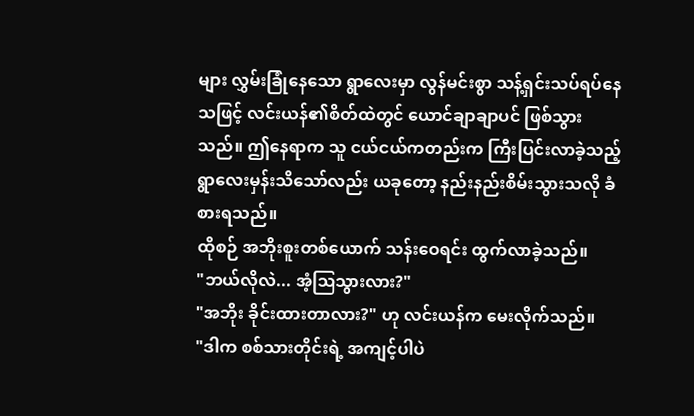များ လွှမ်းခြုံနေသော ရွာလေးမှာ လွန်မင်းစွာ သန့်ရှင်းသပ်ရပ်နေသဖြင့် လင်းယန်၏စိတ်ထဲတွင် ယောင်ချာချာပင် ဖြစ်သွားသည်။ ဤနေရာက သူ ငယ်ငယ်ကတည်းက ကြီးပြင်းလာခဲ့သည့် ရွာလေးမှန်းသိသော်လည်း ယခုတော့ နည်းနည်းစိမ်းသွားသလို ခံစားရသည်။
ထိုစဉ် အဘိုးစူးတစ်ယောက် သန်းဝေရင်း ထွက်လာခဲ့သည်။
"ဘယ်လိုလဲ... အံ့ဩသွားလား?"
"အဘိုး ခိုင်းထားတာလား?" ဟု လင်းယန်က မေးလိုက်သည်။
"ဒါက စစ်သားတိုင်းရဲ့ အကျင့်ပါပဲ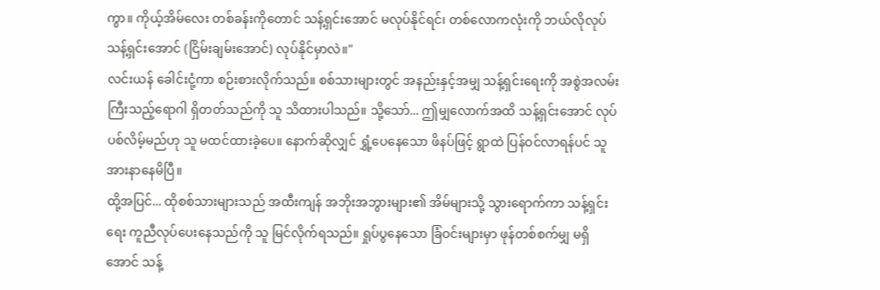ကွာ။ ကိုယ့်အိမ်လေး တစ်ခန်းကိုတောင် သန့်ရှင်းအောင် မလုပ်နိုင်ရင်၊ တစ်လောကလုံးကို ဘယ်လိုလုပ် သန့်ရှင်းအောင် (ငြိမ်းချမ်းအောင်) လုပ်နိုင်မှာလဲ။"
လင်းယန် ခေါင်းငုံ့ကာ စဉ်းစားလိုက်သည်။ စစ်သားများတွင် အနည်းနှင့်အမျှ သန့်ရှင်းရေးကို အစွဲအလမ်းကြီးသည့်ရောဂါ ရှိတတ်သည်ကို သူ သိထားပါသည်။ သို့သော်... ဤမျှလောက်အထိ သန့်ရှင်းအောင် လုပ်ပစ်လိမ့်မည်ဟု သူ မထင်ထားခဲ့ပေ။ နောက်ဆိုလျှင် ရွှံ့ပေနေသော ဖိနပ်ဖြင့် ရွာထဲ ပြန်ဝင်လာရန်ပင် သူ အားနာနေမိပြီ။
ထို့အပြင်... ထိုစစ်သားများသည် အထီးကျန် အဘိုးအဘွားများ၏ အိမ်များသို့ သွားရောက်ကာ သန့်ရှင်းရေး ကူညီလုပ်ပေးနေသည်ကို သူ မြင်လိုက်ရသည်။ ရှုပ်ပွနေသော ခြံဝင်းများမှာ ဖုန်တစ်စက်မျှ မရှိအောင် သန့်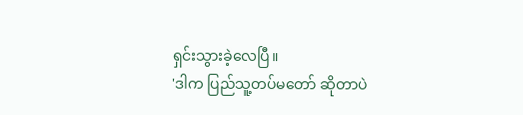ရှင်းသွားခဲ့လေပြီ။
'ဒါက ပြည်သူ့တပ်မတော် ဆိုတာပဲ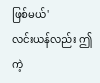ဖြစ်မယ်'
လင်းယန်လည်း ဤကဲ့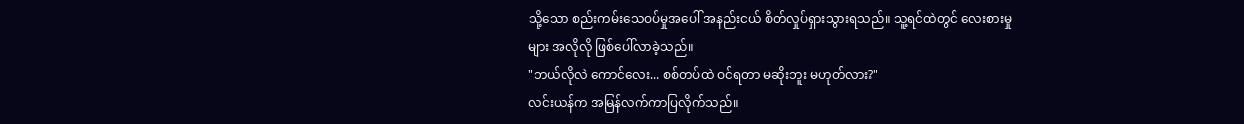သို့သော စည်းကမ်းသေဝပ်မှုအပေါ် အနည်းငယ် စိတ်လှုပ်ရှားသွားရသည်။ သူ့ရင်ထဲတွင် လေးစားမှုများ အလိုလို ဖြစ်ပေါ်လာခဲ့သည်။
"ဘယ်လိုလဲ ကောင်လေး... စစ်တပ်ထဲ ဝင်ရတာ မဆိုးဘူး မဟုတ်လား?"
လင်းယန်က အမြန်လက်ကာပြလိုက်သည်။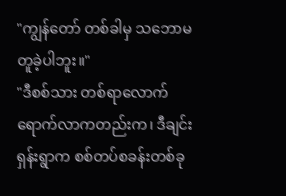"ကျွန်တော် တစ်ခါမှ သဘောမတူခဲ့ပါဘူး။"
"ဒီစစ်သား တစ်ရာလောက် ရောက်လာကတည်းက၊ ဒီချင်းရှန်းရွာက စစ်တပ်စခန်းတစ်ခု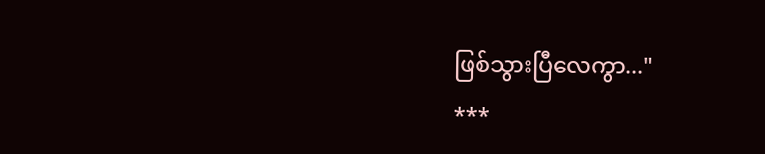ဖြစ်သွားပြီလေကွာ..."
***